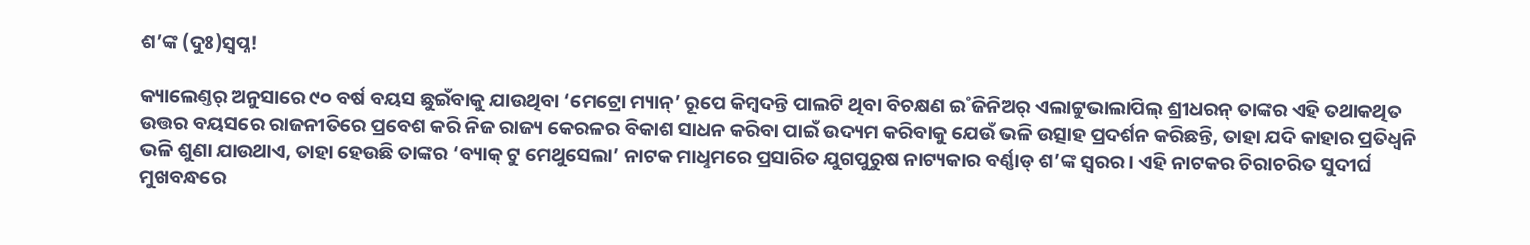ଶ’ଙ୍କ (ଦୁଃ)ସ୍ବପ୍ନ!

କ୍ୟାଲେଣ୍ତର‌୍‌ ଅନୁସାରେ ୯୦ ବର୍ଷ ବୟସ ଛୁଇଁବାକୁ ଯାଉଥିବା ‘ମେଟ୍ରୋ ମ୍ୟାନ୍‌’ ରୂପେ କିମ୍ବଦନ୍ତି ପାଲଟି ଥିବା ବିଚକ୍ଷଣ ଇ˚ଜିନିଅର‌୍‌ ଏଲାଟ୍ଟୁଭାଲାପିଲ୍‌ ଶ୍ରୀଧରନ୍‌ ତାଙ୍କର ଏହି ତଥାକଥିତ ଉତ୍ତର ବୟସରେ ରାଜନୀତିରେ ପ୍ରବେଶ କରି ନିଜ ରାଜ୍ୟ କେରଳର ବିକାଶ ସାଧନ କରିବା ପାଇଁ ଉଦ୍ୟମ କରିବାକୁ ଯେଉଁ ଭଳି ଉତ୍ସାହ ପ୍ରଦର୍ଶନ କରିଛନ୍ତି, ତାହା ଯଦି କାହାର ପ୍ରତିଧ୍ବନି ଭଳି ଶୁଣା ଯାଉଥାଏ, ତାହା ହେଉଛି ତାଙ୍କର ‘ବ୍ୟାକ୍‌ ଟୁ ମେଥୁସେଲା’ ନାଟକ ମାଧୢମରେ ପ୍ରସାରିତ ଯୁଗପୁରୁଷ ନାଟ୍ୟକାର ବର୍ଣ୍ଣାଡ୍‌ ଶ’ଙ୍କ ସ୍ବରର। ଏହି ନାଟକର ଚିରାଚରିତ ସୁଦୀର୍ଘ ମୁଖବନ୍ଧରେ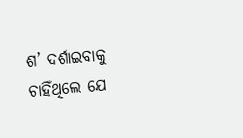ଶ’ ଦର୍ଶାଇବାକୁ ଚାହିଁଥିଲେ ଯେ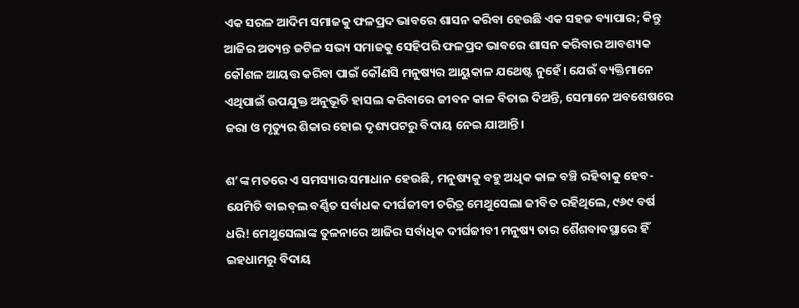ଏକ ସରଳ ଆଦିମ ସମାଜକୁ ଫଳପ୍ରଦ ଭାବରେ ଶାସନ କରିବା ହେଉଛି ଏକ ସହଜ ବ୍ୟାପାର; କିନ୍ତୁ ଆଜିର ଅତ୍ୟନ୍ତ ଜଟିଳ ସଭ୍ୟ ସମାଜକୁ ସେହିପରି ଫଳପ୍ରଦ ଭାବରେ ଶାସନ କରିବାର ଆବଶ୍ୟକ କୌଶଳ ଆୟତ୍ତ କରିବା ପାଇଁ କୌଣସି ମନୁଷ୍ୟର ଆୟୁକାଳ ଯଥେଷ୍ଟ ନୁହେଁ। ଯେଉଁ ବ୍ୟକ୍ତିମାନେ ଏଥିପାଇଁ ଉପଯୁକ୍ତ ଅନୁଭୂତି ହାସଲ କରିବାରେ ଜୀବନ କାଳ ବିତାଇ ଦିଅନ୍ତି, ସେମାନେ ଅବଶେଷରେ ଜରା ଓ ମୃତ୍ୟୁର ଶିକାର ହୋଇ ଦୃଶ୍ୟପଟରୁ ବିଦାୟ ନେଇ ଯାଆନ୍ତି।

ଶ’ଙ୍କ ମତରେ ଏ ସମସ୍ୟାର ସମାଧାନ ହେଉଛି, ମନୁଷ୍ୟକୁ ବହୁ ଅଧିକ କାଳ ବଞ୍ଚି ରହିବାକୁ ହେବ- ଯେମିତି ବାଇବ୍‌ଲ ବର୍ଣ୍ଣିତ ସର୍ବାଧକ ଦୀର୍ଘଜୀବୀ ଚରିତ୍ର ମେଥୁସେଲା ଜୀବିତ ରହିଥିଲେ, ୯୬୯ ବର୍ଷ ଧରି! ମେଥୁସେଲାଙ୍କ ତୁଳନାରେ ଆଜିର ସର୍ବାଧିକ ଦୀର୍ଘଜୀବୀ ମନୁଷ୍ୟ ତାର ଶୈଶବାବସ୍ଥାରେ ହିଁ ଇହଧାମରୁ ବିଦାୟ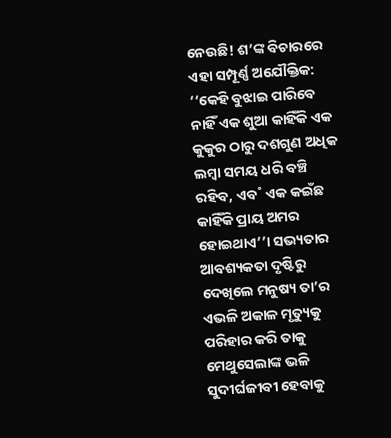ନେଉଛି! ଶ’ଙ୍କ ବିଚାରରେ ଏହା ସମ୍ପୂର୍ଣ୍ଣ ଅଯୌକ୍ତିକ: ‘‘କେହି ବୁଝାଇ ପାରିବେ ନାହିଁ ଏକ ଶୁଆ କାହିଁକି ଏକ କୁକୁର ଠାରୁ ଦଶଗୁଣ ଅଧିକ ଲମ୍ବା ସମୟ ଧରି ବଞ୍ଚି ରହିବ, ଏବ˚ ଏକ କଇଁଛ କାହିଁକି ପ୍ରାୟ ଅମର ହୋଇଥାଏ’’। ସଭ୍ୟତାର ଆବଶ୍ୟକତା ଦୃଷ୍ଟିରୁ ଦେଖିଲେ ମନୁଷ୍ୟ ତା’ର ଏଭଳି ଅକାଳ ମୃତ୍ୟୁକୁ ପରିହାର କରି ତାକୁ ମେଥୁସେଲାଙ୍କ ଭଳି ସୁଦୀର୍ଘଜୀବୀ ହେବାକୁ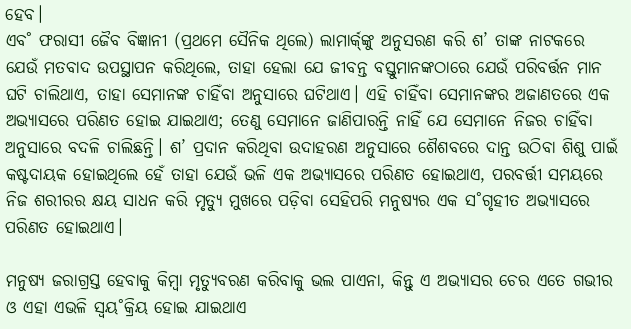ହେବ।
ଏବ˚ ଫରାସୀ ଜୈବ ବିଜ୍ଞାନୀ (ପ୍ରଥମେ ସୈନିକ ଥିଲେ) ଲାମାର୍କ‌୍‌ଙ୍କୁ ଅନୁସରଣ କରି ଶ’ ତାଙ୍କ ନାଟକରେ ଯେଉଁ ମତବାଦ ଉପସ୍ଥାପନ କରିଥିଲେ, ତାହା ହେଲା ଯେ ଜୀବନ୍ତ ବସ୍ତୁମାନଙ୍କଠାରେ ଯେଉଁ ପରିବର୍ତ୍ତନ ମାନ ଘଟି ଚାଲିଥାଏ, ତାହା ସେମାନଙ୍କ ଚାହିଁବା ଅନୁସାରେ ଘଟିଥାଏ। ଏହି ଚାହିଁବା ସେମାନଙ୍କର ଅଜାଣତରେ ଏକ ଅଭ୍ୟାସରେ ପରିଣତ ହୋଇ ଯାଇଥାଏ; ତେଣୁ ସେମାନେ ଜାଣିପାରନ୍ତି ନାହିଁ ଯେ ସେମାନେ ନିଜର ଚାହିଁବା ଅନୁସାରେ ବଦଳି ଚାଲିଛନ୍ତି। ଶ’ ପ୍ରଦାନ କରିଥିବା ଉଦାହରଣ ଅନୁସାରେ ଶୈଶବରେ ଦାନ୍ତ ଉଠିବା ଶିଶୁ ପାଇଁ କଷ୍ଟଦାୟକ ହୋଇଥିଲେ ହେଁ ତାହା ଯେଉଁ ଭଳି ଏକ ଅଭ୍ୟାସରେ ପରିଣତ ହୋଇଥାଏ, ପରବର୍ତ୍ତୀ ସମୟରେ ନିଜ ଶରୀରର କ୍ଷୟ ସାଧନ କରି ମୃତ୍ୟୁ ମୁଖରେ ପଡ଼ିବା ସେହିପରି ମନୁଷ୍ୟର ଏକ ସ˚ଗୃହୀତ ଅଭ୍ୟାସରେ ପରିଣତ ହୋଇଥାଏ।

ମନୁଷ୍ୟ ଜରାଗ୍ରସ୍ତ ହେବାକୁ କିମ୍ବା ମୃତ୍ୟୁବରଣ କରିବାକୁ ଭଲ ପାଏନା, କିନ୍ତୁ ଏ ଅଭ୍ୟାସର ଚେର ଏତେ ଗଭୀର ଓ ଏହା ଏଭଳି ସ୍ବୟ˚କ୍ରିୟ ହୋଇ ଯାଇଥାଏ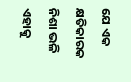ଯେ ଏକ କ୍ଷତିକାରକ ନିଶା ଭଳି ଏହାକୁ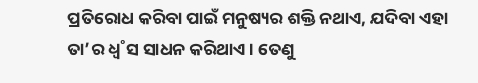ପ୍ରତିରୋଧ କରିବା ପାଇଁ ମନୁଷ୍ୟର ଶକ୍ତି ନଥାଏ, ଯଦିବା ଏହା ତା’ର ଧ୍ବ˚ସ ସାଧନ କରିଥାଏ। ତେଣୁ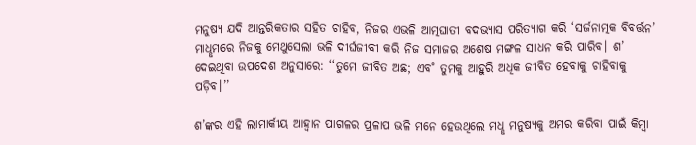ମନୁଷ୍ୟ ଯଦି ଆନ୍ତରିକତାର ସହିତ ଚାହିବ, ନିଜର ଏଭଳି ଆତ୍ମଘାତୀ ବଦଭ୍ୟାସ ପରିତ୍ୟାଗ କରି ‘ସର୍ଜନାତ୍ମକ ବିବର୍ତ୍ତନ’ ମାଧୢମରେ ନିଜକୁ ମେଥୁସେଲା ଭଳି ଦୀର୍ଘଜୀବୀ କରି ନିଜ ସମାଜର ଅଶେଷ ମଙ୍ଗଳ ସାଧନ କରି ପାରିବ। ଶ’ ଦେଇଥିବା ଉପଦେଶ ଅନୁସାରେ: ‘‘ତୁମେ ଜୀବିତ ଅଛ; ଏବ˚ ତୁମକୁ ଆହୁରି ଅଧିକ ଜୀବିତ ହେବାକୁ ଚାହିବାକୁ ପଡ଼ିବ।’’

ଶ’ଙ୍କର ଏହି ଲାମାର୍କୀୟ ଆହ୍ବାନ ପାଗଳର ପ୍ରଳାପ ଭଳି ମନେ ହେଉଥିଲେ ମଧୢ ମନୁଷ୍ୟକୁ ଅମର କରିବା ପାଇଁ କିମ୍ବା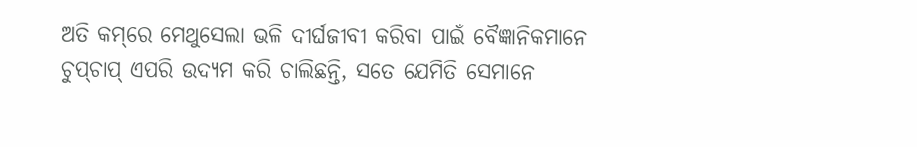ଅତି କମ୍‌ରେ ମେଥୁସେଲା ଭଳି ଦୀର୍ଘଜୀବୀ କରିବା ପାଇଁ ବୈଜ୍ଞାନିକମାନେ ଚୁପ୍‌ଚାପ୍‌ ଏପରି ଉଦ୍ୟମ କରି ଚାଲିଛନ୍ତି, ସତେ ଯେମିତି ସେମାନେ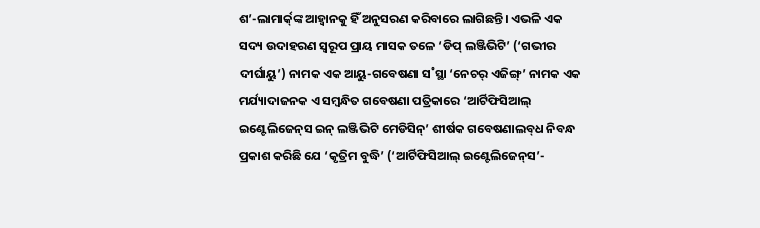ଶ’-ଲାମାର୍କ‌୍‌ଙ୍କ ଆହ୍ବାନକୁ ହିଁ ଅନୁସରଣ କରିବାରେ ଲାଗିଛନ୍ତି। ଏଭଳି ଏକ ସଦ୍ୟ ଉଦାହରଣ ସ୍ବରୂପ ପ୍ରାୟ ମାସକ ତଳେ ‘ଡିପ୍‌ ଲଞ୍ଜିଭିଟି’ (‘ଗଭୀର ଦୀର୍ଘାୟୁ’) ନାମକ ଏକ ଆୟୁ-ଗବେଷଣା ସ˚ସ୍ଥା ‘ନେଚର‌୍‌ ଏଜିଙ୍ଗ୍‌’ ନାମକ ଏକ ମର୍ଯ୍ୟାଦାଜନକ ଏ ସମ୍ବନ୍ଧିତ ଗବେଷଣା ପତ୍ରିକାରେ ‘ଆର୍ଟିଫିସିଆଲ୍‌ ଇଣ୍ଟେଲିଜେନ୍‌ସ ଇନ୍‌ ଲଞ୍ଜିଭିଟି ମେଡିସିନ୍‌’ ଶୀର୍ଷକ ଗବେଷଣାଲବ୍‌ଧ ନିବନ୍ଧ ପ୍ରକାଶ କରିଛି ଯେ ‘କୃତ୍ରିମ ବୁଦ୍ଧି’ (‘ଆର୍ଟିଫିସିଆଲ୍‌ ଇଣ୍ଟେଲିଜେନ୍‌ସ’-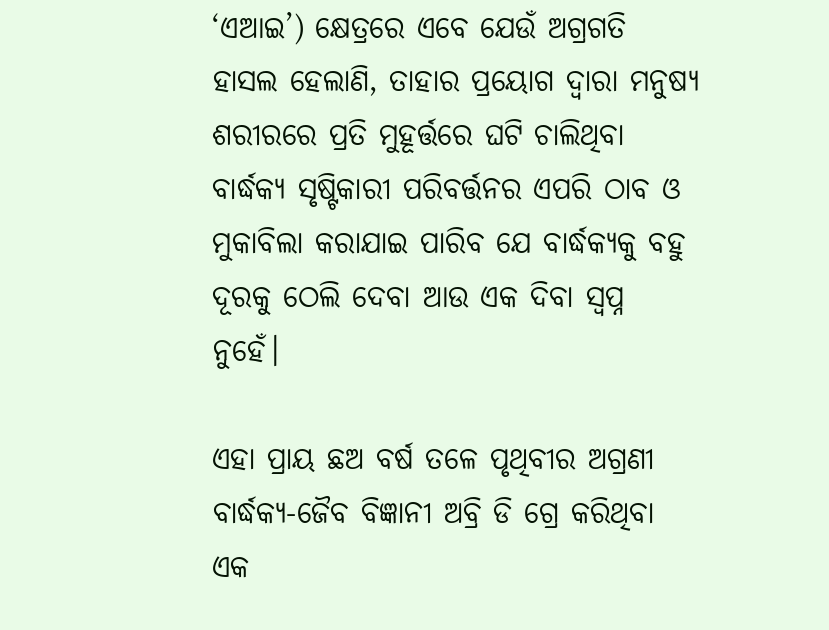‘ଏଆଇ’) କ୍ଷେତ୍ରରେ ଏବେ ଯେଉଁ ଅଗ୍ରଗତି ହାସଲ ହେଲାଣି, ତାହାର ପ୍ରୟୋଗ ଦ୍ବାରା ମନୁଷ୍ୟ ଶରୀରରେ ପ୍ରତି ମୁହୂର୍ତ୍ତରେ ଘଟି ଚାଲିଥିବା ବାର୍ଦ୍ଧକ୍ୟ ସୃଷ୍ଟିକାରୀ ପରିବର୍ତ୍ତନର ଏପରି ଠାବ ଓ ମୁକାବିଲା କରାଯାଇ ପାରିବ ଯେ ବାର୍ଦ୍ଧକ୍ୟକୁ ବହୁ ଦୂରକୁ ଠେଲି ଦେବା ଆଉ ଏକ ଦିବା ସ୍ବପ୍ନ ନୁହେଁ।

ଏହା ପ୍ରାୟ ଛଅ ବର୍ଷ ତଳେ ପୃଥିବୀର ଅଗ୍ରଣୀ ବାର୍ଦ୍ଧକ୍ୟ-ଜୈବ ବିଜ୍ଞାନୀ ଅବ୍ରି ଡି ଗ୍ରେ କରିଥିବା ଏକ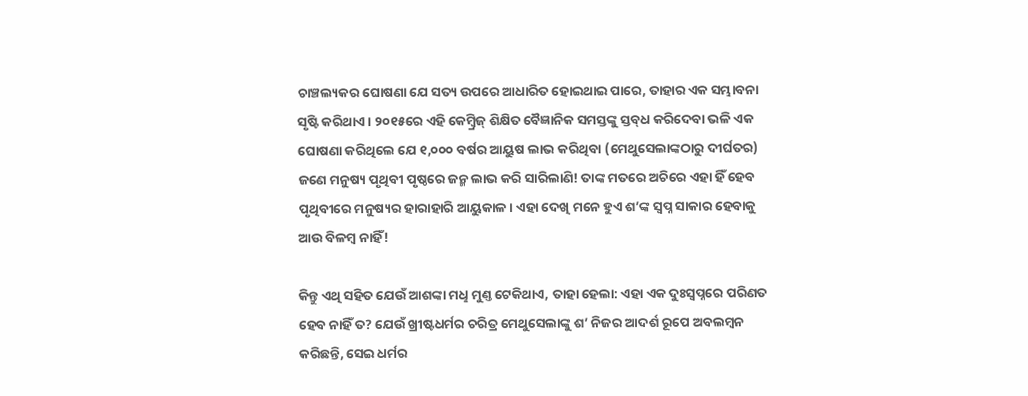ଚାଞ୍ଚଲ୍ୟକର ଘୋଷଣା ଯେ ସତ୍ୟ ଉପରେ ଆଧାରିତ ହୋଇଥାଇ ପାରେ, ତାହାର ଏକ ସମ୍ଭାବନା ସୃଷ୍ଟି କରିଥାଏ। ୨୦୧୫ରେ ଏହି କେମ୍ବ୍ରିଜ୍‌ ଶିକ୍ଷିତ ବୈଜ୍ଞାନିକ ସମସ୍ତଙ୍କୁ ସ୍ତବ୍‌ଧ କରିଦେବା ଭଳି ଏକ ଘୋଷଣା କରିଥିଲେ ଯେ ୧,୦୦୦ ବର୍ଷର ଆୟୁଷ ଲାଭ କରିଥିବା (ମେଥୁସେଲାଙ୍କଠାରୁ ଦୀର୍ଘତର) ଜଣେ ମନୁଷ୍ୟ ପୃଥିବୀ ପୃଷ୍ଠରେ ଜନ୍ମ ଲାଭ କରି ସାରିଲାଣି! ତାଙ୍କ ମତରେ ଅଚିରେ ଏହା ହିଁ ହେବ ପୃଥିବୀରେ ମନୁଷ୍ୟର ହାରାହାରି ଆୟୁକାଳ। ଏହା ଦେଖି ମନେ ହୁଏ ଶ’ଙ୍କ ସ୍ବପ୍ନ ସାକାର ହେବାକୁ ଆଉ ବିଳମ୍ବ ନାହିଁ!

କିନ୍ତୁ ଏଥି ସହିତ ଯେଉଁ ଆଶଙ୍କା ମଧୢ ମୁଣ୍ତ ଟେକିଥାଏ, ତାହା ହେଲା: ଏହା ଏକ ଦୁଃସ୍ବପ୍ନରେ ପରିଣତ ହେବ ନାହିଁ ତ? ଯେଉଁ ଖ୍ରୀଷ୍ଟଧର୍ମର ଚରିତ୍ର ମେଥୁସେଲାଙ୍କୁ ଶ’ ନିଜର ଆଦର୍ଶ ରୂପେ ଅବଲମ୍ବନ କରିଛନ୍ତି, ସେଇ ଧର୍ମର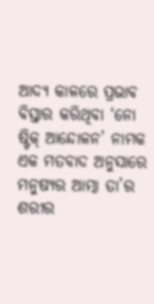ଆଦ୍ୟ କାଳରେ ପ୍ରଭାବ ବିସ୍ତାର କରିଥିବା ‘ନୋ ଷ୍ଟିକ୍‌ ଆନ୍ଦୋଳନ’ ନାମକ ଏକ ମତବାଦ ଅନୁସାରେ ମନୁଷ୍ୟର ଆତ୍ମା ତା’ର ଶରୀର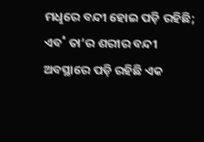ମଧୢରେ ବନ୍ଦୀ ହୋଇ ପଡ଼ି ରହିଛି; ଏବ˚ ତା’ର ଶରୀର ବନ୍ଦୀ ଅବସ୍ଥାରେ ପଡ଼ି ରହିଛି ଏକ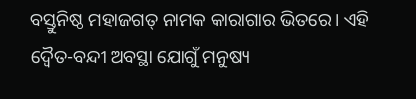ବସ୍ତୁନିଷ୍ଠ ମହାଜଗତ୍‌ ନାମକ କାରାଗାର ଭିତରେ। ଏହି ଦ୍ବୈତ-ବନ୍ଦୀ ଅବସ୍ଥା ଯୋଗୁଁ ମନୁଷ୍ୟ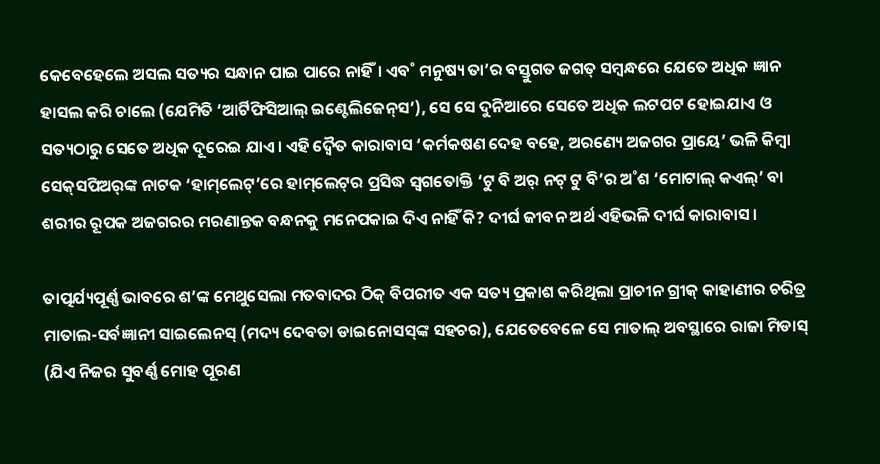କେବେହେଲେ ଅସଲ ସତ୍ୟର ସନ୍ଧାନ ପାଇ ପାରେ ନାହିଁ। ଏବ˚ ମନୁଷ୍ୟ ତା’ର ବସ୍ତୁଗତ ଜଗତ୍‌ ସମ୍ବନ୍ଧରେ ଯେତେ ଅଧିକ ଜ୍ଞାନ ହାସଲ କରି ଚାଲେ (ଯେମିତି ‘ଆର୍ଟିଫିସିଆଲ୍‌ ଇଣ୍ଟେଲିଜେନ୍‌ସ’), ସେ ସେ ଦୁନିଆରେ ସେତେ ଅଧିକ ଲଟପଟ ହୋଇଯାଏ ଓ ସତ୍ୟଠାରୁ ସେତେ ଅଧିକ ଦୂରେଇ ଯାଏ। ଏହି ଦ୍ବୈତ କାରାବାସ ‘କର୍ମକଷଣ ଦେହ ବହେ, ଅରଣ୍ୟେ ଅଜଗର ପ୍ରାୟେ’ ଭଳି କିମ୍ବା ସେକ୍‌ସପିଅର‌୍‌ଙ୍କ ନାଟକ ‘ହାମ୍‌ଲେଟ୍‌’ରେ ହାମ୍‌ଲେଟ୍‌ର ପ୍ରସିଦ୍ଧ ସ୍ବଗତୋକ୍ତି ‘ଟୁ ବି ଅର‌୍‌ ନଟ୍‌ ଟୁ ବି’ର ଅ˚ଶ ‘ମୋଟାଲ୍‌ କଏଲ୍‌’ ବା ଶରୀର ରୂପକ ଅଜଗରର ମରଣାନ୍ତକ ବନ୍ଧନକୁ ମନେପକାଇ ଦିଏ ନାହିଁ କି? ଦୀର୍ଘ ଜୀବନ ଅର୍ଥ ଏହିଭଳି ଦୀର୍ଘ କାରାବାସ।

ତାତ୍ପର୍ଯ୍ୟପୂର୍ଣ୍ଣ ଭାବରେ ଶ’ଙ୍କ ମେଥୁସେଲା ମତବାଦର ଠିକ୍‌ ବିପରୀତ ଏକ ସତ୍ୟ ପ୍ରକାଶ କରିଥିଲା ପ୍ରାଚୀନ ଗ୍ରୀକ୍‌ କାହାଣୀର ଚରିତ୍ର ମାତାଲ-ସର୍ବଜ୍ଞାନୀ ସାଇଲେନସ୍‌ (ମଦ୍ୟ ଦେବତା ଡାଇନୋସସ୍‌ଙ୍କ ସହଚର), ଯେତେବେଳେ ସେ ମାତାଲ୍‌ ଅବସ୍ଥାରେ ରାଜା ମିଡାସ୍‌ (ଯିଏ ନିଜର ସୁବର୍ଣ୍ଣ ମୋହ ପୂରଣ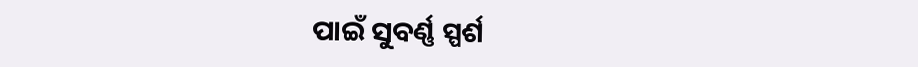ପାଇଁ ସୁବର୍ଣ୍ଣ ସ୍ପର୍ଶ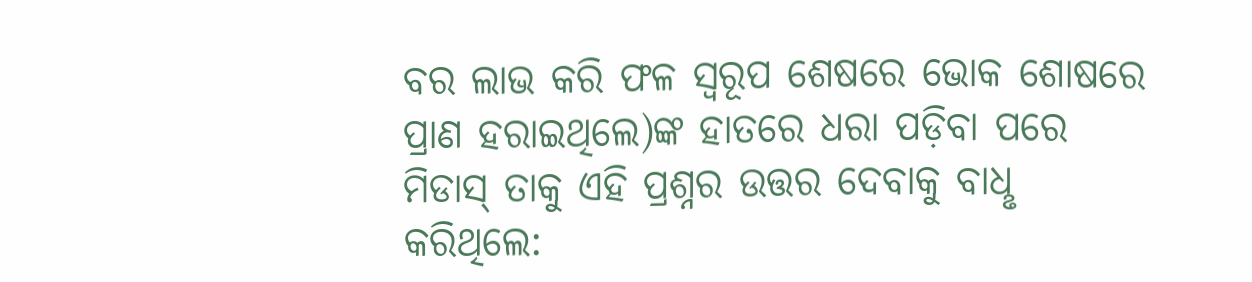ବର ଲାଭ କରି ଫଳ ସ୍ବରୂପ ଶେଷରେ ଭୋକ ଶୋଷରେ ପ୍ରାଣ ହରାଇଥିଲେ)ଙ୍କ ହାତରେ ଧରା ପଡ଼ିବା ପରେ ମିଡାସ୍‌ ତାକୁ ଏହି ପ୍ରଶ୍ନର ଉତ୍ତର ଦେବାକୁ ବାଧୢ କରିଥିଲେ: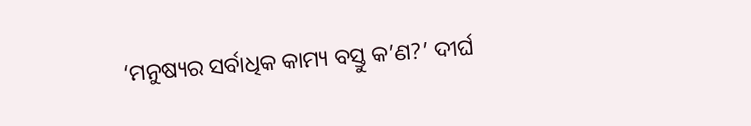‘ମନୁଷ୍ୟର ସର୍ବାଧିକ କାମ୍ୟ ବସ୍ତୁ କ’ଣ?’ ଦୀର୍ଘ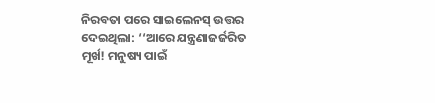ନିରବତା ପରେ ସାଇଲେନସ୍‌ ଉତ୍ତର ଦେଇଥିଲା: ‘‘ଆରେ ଯନ୍ତ୍ରଣାଜର୍ଜରିତ ମୂର୍ଖ! ମନୁଷ୍ୟ ପାଇଁ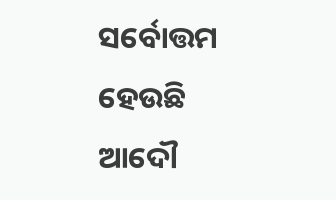ସର୍ବୋତ୍ତମ ହେଉଛି ଆଦୌ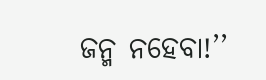ଜନ୍ମ ନହେବା!’’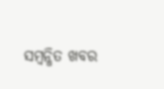ସମ୍ବନ୍ଧିତ ଖବର